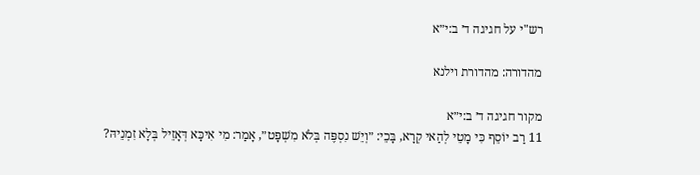רש"י על חגיגה ד׳ ב:י״א

מהדורה: מהדורת וילנא

מקור חגיגה ד׳ ב:י״א
11 רַב יוֹסֵף כִּי מָטֵי לְהַאי קְרָא, בָּכֵי: ״וְיֵשׁ נִסְפֶּה בְּלֹא מִשְׁפָּט״, אָמַר: מִי אִיכָּא דְּאָזֵיל בְּלָא זִמְנֵיהּ?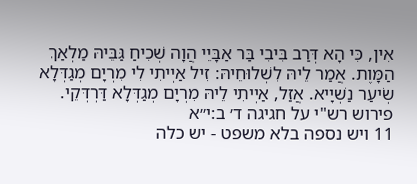אִין, כִּי הָא דְּרַב בִּיבִי בַּר אַבָּיֵי הֲוָה שְׁכִיחַ גַּבֵּיהּ מַלְאַךְ הַמָּוֶת. אֲמַר לֵיהּ לִשְׁלוּחֵיהּ: זִיל אַיְיתִי לִי מִרְיָם מְגַדְּלָא שְׂיעַר נַשְׁיָיא. אֲזַל, אַיְיתִי לֵיהּ מִרְיָם מְגַדְּלָא דַּרְדְּקֵי.
פירוש רש"י על חגיגה ד׳ ב:י״א
11 ויש נספה בלא משפט - יש כלה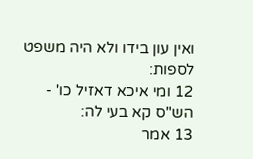ואין עון בידו ולא היה משפט לספות:
12 ומי איכא דאזיל כו' - הש"ס קא בעי לה:
13 אמר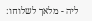ליה - מלאך לשלוחו: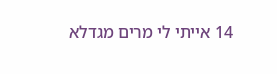14 אייתי לי מרים מגדלא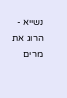נשייא - הרוג את מרים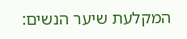המקלעת שיער הנשים: